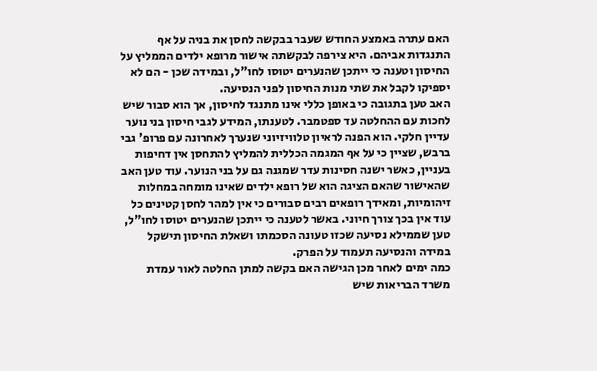האם עתרה באמצע החודש שעבר בבקשה לחסן את בניה על אף התנגדות אביהם. היא צירפה לבקשתה אישור מרופא ילדים הממליץ על החיסון וטענה כי ייתכן שהנערים יטוסו לחו"ל, ובמידה שכן - הם לא יספיקו לקבל את שתי מנות החיסון לפני הנסיעה.
האב טען בתגובה כי באופן כללי אינו מתנגד לחיסון, אך הוא סבור שיש לחכות עם ההחלטה עד ספטמבר. לטענתו, המידע לגבי חיסון בני נוער עדיין חלקי. הוא הפנה לראיון טלוויזיוני שנערך לאחרונה עם פרופ' גבי ברבש, שציין כי על אף המגמה הכללית להמליץ להתחסן אין דחיפות בעניין, כאשר ישנה חסינות עדר שמגנה גם על בני הנוער. עוד טען האב שהאישור שהאם הציגה הוא של רופא ילדים שאינו מומחה במחלות זיהומיות, ומאידך רופאים רבים סבורים כי אין למהר לחסן קטינים כל עוד אין בכך צורך חיוני. באשר לטענה כי ייתכן שהנערים יטוסו לחו"ל, טען שממילא נסיעה שכזו טעונה הסכמתו ושאלת החיסון תישקל במידה והנסיעה תעמוד על הפרק.
כמה ימים לאחר מכן הגישה האם בקשה למתן החלטה לאור עמדת משרד הבריאות שיש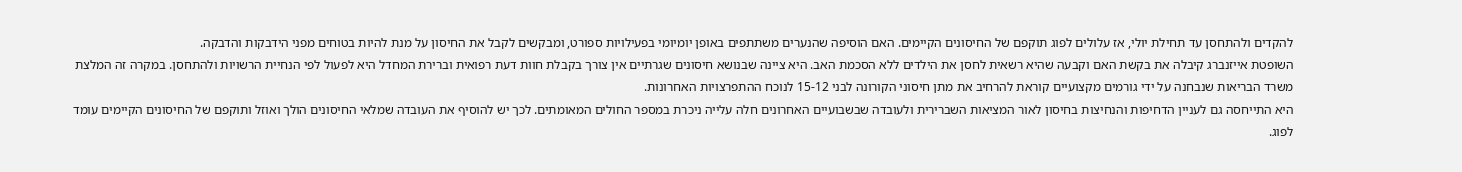להקדים ולהתחסן עד תחילת יולי, אז עלולים לפוג תוקפם של החיסונים הקיימים. האם הוסיפה שהנערים משתתפים באופן יומיומי בפעילויות ספורט, ומבקשים לקבל את החיסון על מנת להיות בטוחים מפני הידבקות והדבקה.
השופטת אייזנברג קיבלה את בקשת האם וקבעה שהיא רשאית לחסן את הילדים ללא הסכמת האב. היא ציינה שבנושא חיסונים שגרתיים אין צורך בקבלת חוות דעת רפואית וברירת המחדל היא לפעול לפי הנחיית הרשויות ולהתחסן. במקרה זה המלצת משרד הבריאות שנבחנה על ידי גורמים מקצועיים קוראת להרחיב את מתן חיסוני הקורונה לבני 15-12 לנוכח ההתפרצויות האחרונות.
היא התייחסה גם לעניין הדחיפות והנחיצות בחיסון לאור המציאות השברירית ולעובדה שבשבועיים האחרונים חלה עלייה ניכרת במספר החולים המאומתים. לכך יש להוסיף את העובדה שמלאי החיסונים הולך ואוזל ותוקפם של החיסונים הקיימים עומד לפוג.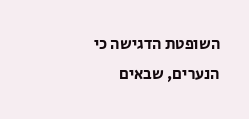השופטת הדגישה כי הנערים, שבאים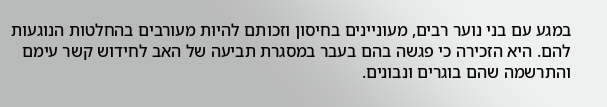במגע עם בני נוער רבים, מעוניינים בחיסון וזכותם להיות מעורבים בהחלטות הנוגעות להם. היא הזכירה כי פגשה בהם בעבר במסגרת תביעה של האב לחידוש קשר עימם והתרשמה שהם בוגרים ונבונים.